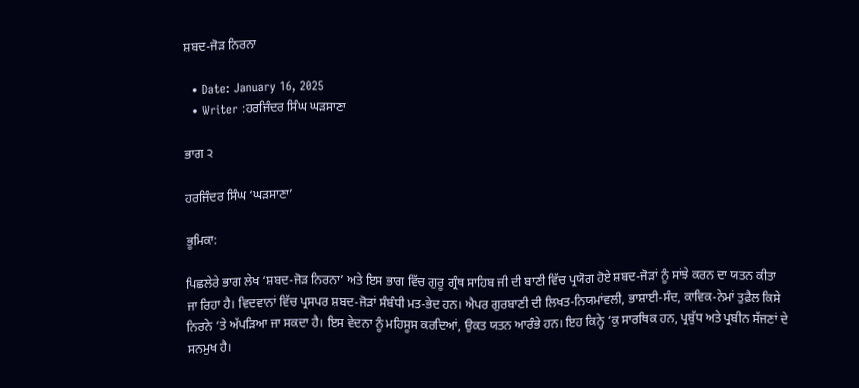ਸ਼ਬਦ-ਜੋੜ ਨਿਰਨਾ

  • Date: January 16, 2025
  • Writer :ਹਰਜਿੰਦਰ ਸਿੰਘ ਘੜਸਾਣਾ

ਭਾਗ ੨

ਹਰਜਿੰਦਰ ਸਿੰਘ ‘ਘੜਸਾਣਾ’

ਭੂਮਿਕਾ:

ਪਿਛਲੇਰੇ ਭਾਗ ਲੇਖ ‘ਸ਼ਬਦ-ਜੋੜ ਨਿਰਨਾ’ ਅਤੇ ਇਸ ਭਾਗ ਵਿੱਚ ਗੁਰੂ ਗ੍ਰੰਥ ਸਾਹਿਬ ਜੀ ਦੀ ਬਾਣੀ ਵਿੱਚ ਪ੍ਰਯੋਗ ਹੋਏ ਸ਼ਬਦ-ਜੋੜਾਂ ਨੂੰ ਸਾਂਝੇ ਕਰਨ ਦਾ ਯਤਨ ਕੀਤਾ ਜਾ ਰਿਹਾ ਹੈ। ਵਿਦਵਾਨਾਂ ਵਿੱਚ ਪ੍ਰਸਪਰ ਸ਼ਬਦ-ਜੋੜਾਂ ਸੰਬੰਧੀ ਮਤ-ਭੇਦ ਹਨ। ਐਪਰ ਗੁਰਬਾਣੀ ਦੀ ਲਿਖਤ-ਨਿਯਮਾਂਵਲੀ, ਭਾਸ਼ਾਈ-ਸੰਦ, ਕਾਵਿਕ-ਨੇਮਾਂ ਤੁਫ਼ੈਲ ਕਿਸੇ ਨਿਰਨੇ ‘ਤੇ ਅੱਪੜਿਆ ਜਾ ਸਕਦਾ ਹੈ। ਇਸ ਵੇਦਨਾ ਨੂੰ ਮਹਿਸੂਸ ਕਰਦਿਆਂ, ਉਕਤ ਯਤਨ ਆਰੰਭੇ ਹਨ। ਇਹ ਕਿਨ੍ਹੇ ‘ਕੁ ਸਾਰਥਿਕ ਹਨ, ਪ੍ਰਬੁੱਧ ਅਤੇ ਪ੍ਰਬੀਨ ਸੱਜਣਾਂ ਦੇ ਸਨਮੁਖ ਹੈ।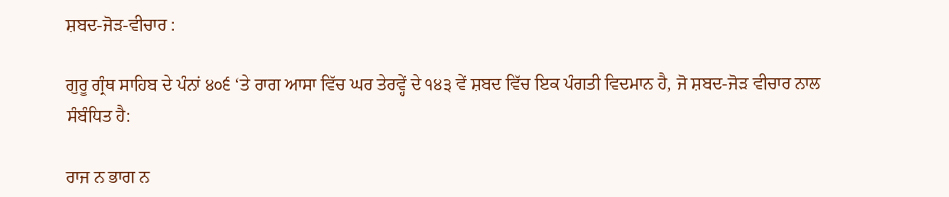ਸ਼ਬਦ-ਜੋੜ-ਵੀਚਾਰ :

ਗੁਰੂ ਗ੍ਰੰਥ ਸਾਹਿਬ ਦੇ ਪੰਨਾਂ ੪੦੬ ‘ਤੇ ਰਾਗ ਆਸਾ ਵਿੱਚ ਘਰ ਤੇਰਵ੍ਹੇਂ ਦੇ ੧੪੩ ਵੇਂ ਸ਼ਬਦ ਵਿੱਚ ਇਕ ਪੰਗਤੀ ਵਿਦਮਾਨ ਹੈ, ਜੋ ਸ਼ਬਦ-ਜੋੜ ਵੀਚਾਰ ਨਾਲ ਸੰਬੰਧਿਤ ਹੈ:

ਰਾਜ ਨ ਭਾਗ ਨ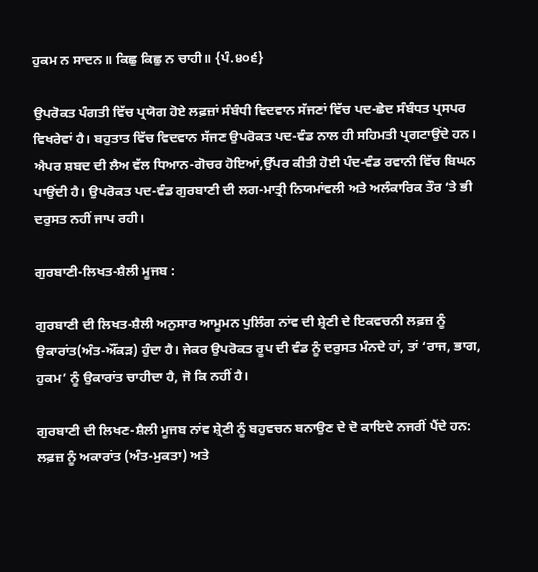ਹੁਕਮ ਨ ਸਾਦਨ॥ ਕਿਛੁ ਕਿਛੁ ਨ ਚਾਹੀ॥ {ਪੰ.੪੦੬}

ਉਪਰੋਕਤ ਪੰਗਤੀ ਵਿੱਚ ਪ੍ਰਯੋਗ ਹੋਏ ਲਫ਼ਜ਼ਾਂ ਸੰਬੰਧੀ ਵਿਦਵਾਨ ਸੱਜਣਾਂ ਵਿੱਚ ਪਦ-ਛੇਦ ਸੰਬੰਧਤ ਪ੍ਰਸਪਰ ਵਿਖਰੇਵਾਂ ਹੈ। ਬਹੁਤਾਤ ਵਿੱਚ ਵਿਦਵਾਨ ਸੱਜਣ ਉਪਰੋਕਤ ਪਦ-ਵੰਡ ਨਾਲ ਹੀ ਸਹਿਮਤੀ ਪ੍ਰਗਟਾਉਂਦੇ ਹਨ। ਐਪਰ ਸ਼ਬਦ ਦੀ ਲੈਅ ਵੱਲ ਧਿਆਨ-ਗੋਚਰ ਹੋਇਆਂ,ਉੱਪਰ ਕੀਤੀ ਹੋਈ ਪੰਦ-ਵੰਡ ਰਵਾਨੀ ਵਿੱਚ ਬਿਘਨ ਪਾਉਂਦੀ ਹੈ। ਉਪਰੋਕਤ ਪਦ-ਵੰਡ ਗੁਰਬਾਣੀ ਦੀ ਲਗ-ਮਾਤ੍ਰੀ ਨਿਯਮਾਂਵਲੀ ਅਤੇ ਅਲੰਕਾਰਿਕ ਤੌਰ ‘ਤੇ ਭੀ ਦਰੁਸਤ ਨਹੀਂ ਜਾਪ ਰਹੀ।

ਗੁਰਬਾਣੀ-ਲਿਖਤ-ਸ਼ੈਲੀ ਮੂਜਬ :

ਗੁਰਬਾਣੀ ਦੀ ਲਿਖਤ-ਸ਼ੈਲੀ ਅਨੁਸਾਰ ਆਮੂਮਨ ਪੁਲਿੰਗ ਨਾਂਵ ਦੀ ਸ਼੍ਰੇਣੀ ਦੇ ਇਕਵਚਨੀ ਲਫ਼ਜ਼ ਨੂੰ ਉਕਾਰਾਂਤ(ਅੰਤ-ਔਂਕੜ) ਹੁੰਦਾ ਹੈ। ਜੇਕਰ ਉਪਰੋਕਤ ਰੂਪ ਦੀ ਵੰਡ ਨੂੰ ਦਰੁਸਤ ਮੰਨਦੇ ਹਾਂ, ਤਾਂ ‘ਰਾਜ, ਭਾਗ, ਹੁਕਮ’ ਨੂੰ ਉਕਾਰਾਂਤ ਚਾਹੀਦਾ ਹੈ, ਜੋ ਕਿ ਨਹੀਂ ਹੈ।

ਗੁਰਬਾਣੀ ਦੀ ਲਿਖਣ-ਸ਼ੈਲੀ ਮੂਜਬ ਨਾਂਵ ਸ਼੍ਰੇਣੀ ਨੂੰ ਬਹੁਵਚਨ ਬਨਾਉਣ ਦੇ ਦੋ ਕਾਇਦੇ ਨਜਰੀਂ ਪੈਂਦੇ ਹਨ: ਲਫ਼ਜ਼ ਨੂੰ ਅਕਾਰਾਂਤ (ਅੰਤ-ਮੁਕਤਾ) ਅਤੇ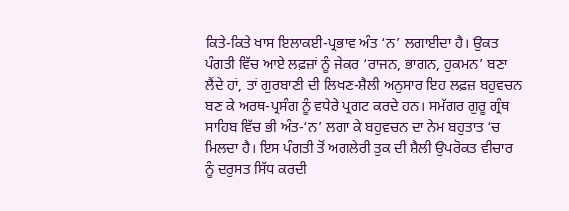ਕਿਤੇ-ਕਿਤੇ ਖਾਸ ਇਲਾਕਈ-ਪ੍ਰਭਾਵ ਅੰਤ ‘ਨ’ ਲਗਾਈਦਾ ਹੈ। ਉਕਤ ਪੰਗਤੀ ਵਿੱਚ ਆਏ ਲਫ਼ਜ਼ਾਂ ਨੂੰ ਜੇਕਰ ‘ਰਾਜਨ, ਭਾਗਨ, ਹੁਕਮਨ’ ਬਣਾ ਲੈਂਦੇ ਹਾਂ, ਤਾਂ ਗੁਰਬਾਣੀ ਦੀ ਲਿਖਣ-ਸ਼ੈਲੀ ਅਨੁਸਾਰ ਇਹ ਲਫ਼ਜ਼ ਬਹੁਵਚਨ ਬਣ ਕੇ ਅਰਥ-ਪ੍ਰਸੰਗ ਨੂੰ ਵਧੇਰੇ ਪ੍ਰਗਟ ਕਰਦੇ ਹਨ। ਸਮੱਗਰ ਗੁਰੂ ਗ੍ਰੰਥ ਸਾਹਿਬ ਵਿੱਚ ਭੀ ਅੰਤ-‘ਨ’ ਲਗਾ ਕੇ ਬਹੁਵਚਨ ਦਾ ਨੇਮ ਬਹੁਤਾਤ ‘ਚ ਮਿਲਦਾ ਹੈ। ਇਸ ਪੰਗਤੀ ਤੋਂ ਅਗਲੇਰੀ ਤੁਕ ਦੀ ਸ਼ੈਲੀ ਉਪਰੋਕਤ ਵੀਚਾਰ ਨੂੰ ਦਰੁਸਤ ਸਿੱਧ ਕਰਦੀ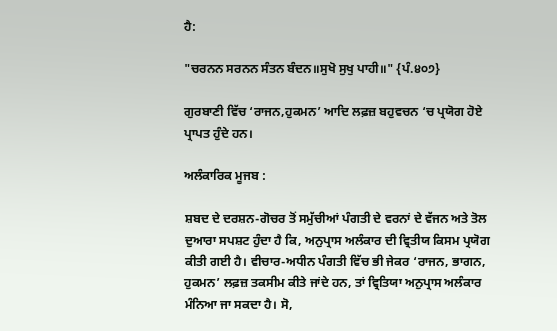ਹੈ:

"ਚਰਨਨ ਸਰਨਨ ਸੰਤਨ ਬੰਦਨ॥ਸੁਖੋ ਸੁਖੁ ਪਾਹੀ॥" {ਪੰ.੪੦੭}

ਗੁਰਬਾਣੀ ਵਿੱਚ ‘ਰਾਜਨ,ਹੁਕਮਨ’ ਆਦਿ ਲਫ਼ਜ਼ ਬਹੁਵਚਨ ‘ਚ ਪ੍ਰਯੋਗ ਹੋਏ ਪ੍ਰਾਪਤ ਹੁੰਦੇ ਹਨ।

ਅਲੰਕਾਰਿਕ ਮੂਜਬ :

ਸ਼ਬਦ ਦੇ ਦਰਸ਼ਨ-ਗੋਚਰ ਤੋਂ ਸਮੁੱਚੀਆਂ ਪੰਗਤੀ ਦੇ ਵਰਨਾਂ ਦੇ ਵੱਜਨ ਅਤੇ ਤੋਲ ਦੁਆਰਾ ਸਪਸ਼ਟ ਹੁੰਦਾ ਹੈ ਕਿ, ਅਨੁਪ੍ਰਾਸ ਅਲੰਕਾਰ ਦੀ ਵ੍ਰਿਤੀਯ ਕਿਸਮ ਪ੍ਰਯੋਗ ਕੀਤੀ ਗਈ ਹੈ। ਵੀਚਾਰ-ਅਧੀਨ ਪੰਗਤੀ ਵਿੱਚ ਭੀ ਜੇਕਰ ‘ਰਾਜਨ, ਭਾਗਨ, ਹੁਕਮਨ’ ਲਫ਼ਜ਼ ਤਕਸੀਮ ਕੀਤੇ ਜਾਂਦੇ ਹਨ, ਤਾਂ ਵ੍ਰਿਤਿਯਾ ਅਨੁਪ੍ਰਾਸ ਅਲੰਕਾਰ ਮੰਨਿਆ ਜਾ ਸਕਦਾ ਹੈ। ਸੋ,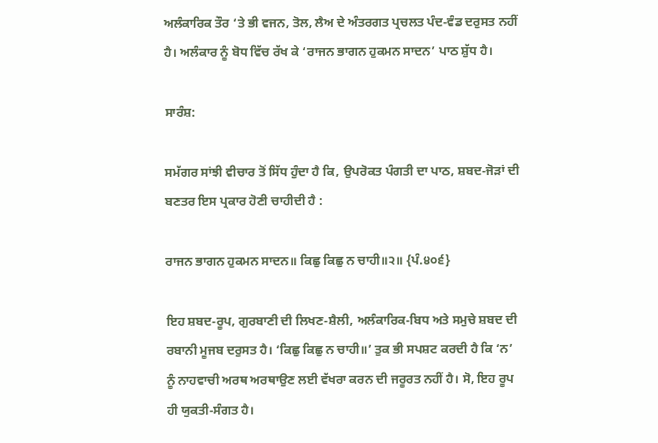ਅਲੰਕਾਰਿਕ ਤੌਰ ‘ਤੇ ਭੀ ਵਜਨ, ਤੋਲ, ਲੈਅ ਦੇ ਅੰਤਰਗਤ ਪ੍ਰਚਲਤ ਪੰਦ-ਵੰਡ ਦਰੁਸਤ ਨਹੀਂ ਹੈ। ਅਲੰਕਾਰ ਨੂੰ ਬੋਧ ਵਿੱਚ ਰੱਖ ਕੇ ‘ਰਾਜਨ ਭਾਗਨ ਹੁਕਮਨ ਸਾਦਨ’ ਪਾਠ ਸ਼ੁੱਧ ਹੈ।

ਸਾਰੰਸ਼:

ਸਮੱਗਰ ਸਾਂਝੀ ਵੀਚਾਰ ਤੋਂ ਸਿੱਧ ਹੁੰਦਾ ਹੈ ਕਿ, ਉਪਰੋਕਤ ਪੰਗਤੀ ਦਾ ਪਾਠ, ਸ਼ਬਦ-ਜੋੜਾਂ ਦੀ ਬਣਤਰ ਇਸ ਪ੍ਰਕਾਰ ਹੋਣੀ ਚਾਹੀਦੀ ਹੈ :

ਰਾਜਨ ਭਾਗਨ ਹੁਕਮਨ ਸਾਦਨ॥ ਕਿਛੁ ਕਿਛੁ ਨ ਚਾਹੀ॥੨॥ {ਪੰ.੪੦੬}

ਇਹ ਸ਼ਬਦ-ਰੂਪ, ਗੁਰਬਾਣੀ ਦੀ ਲਿਖਣ-ਸ਼ੈਲੀ, ਅਲੰਕਾਰਿਕ-ਬਿਧ ਅਤੇ ਸਮੁਚੇ ਸ਼ਬਦ ਦੀ ਰਬਾਨੀ ਮੂਜਬ ਦਰੁਸਤ ਹੈ। ‘ਕਿਛੁ ਕਿਛੁ ਨ ਚਾਹੀ॥’ ਤੁਕ ਭੀ ਸਪਸ਼ਟ ਕਰਦੀ ਹੈ ਕਿ ‘ਨ’ ਨੂੰ ਨਾਹਵਾਚੀ ਅਰਥ ਅਰਥਾਉਣ ਲਈ ਵੱਖਰਾ ਕਰਨ ਦੀ ਜਰੂਰਤ ਨਹੀਂ ਹੈ। ਸੋ, ਇਹ ਰੂਪ ਹੀ ਯੁਕਤੀ-ਸੰਗਤ ਹੈ।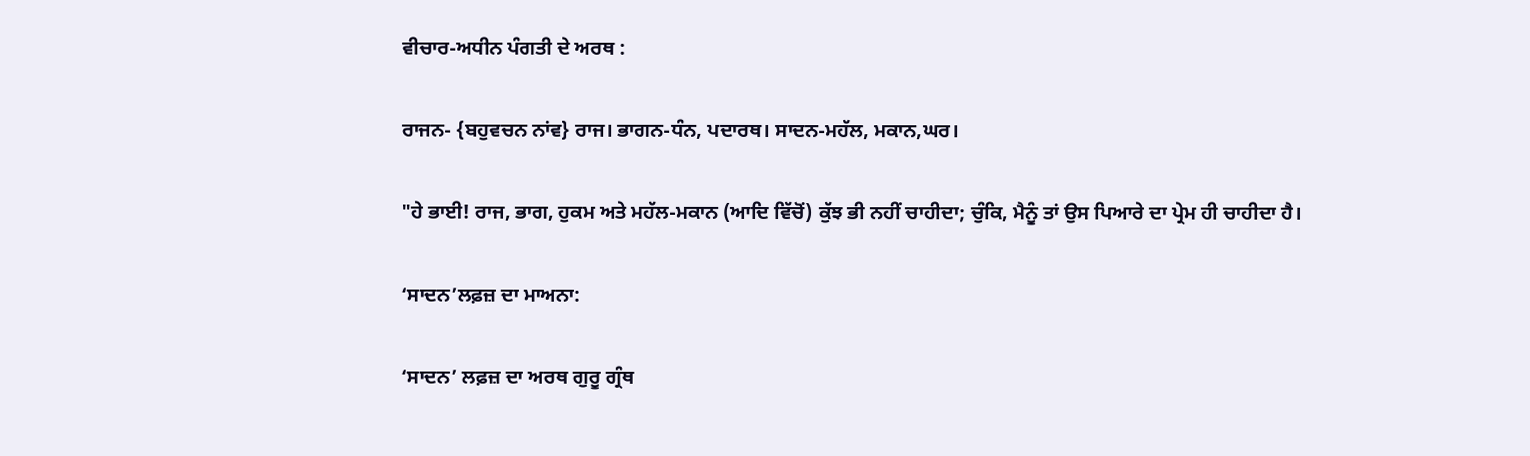ਵੀਚਾਰ-ਅਧੀਨ ਪੰਗਤੀ ਦੇ ਅਰਥ :

ਰਾਜਨ- {ਬਹੁਵਚਨ ਨਾਂਵ} ਰਾਜ। ਭਾਗਨ-ਧੰਨ, ਪਦਾਰਥ। ਸਾਦਨ-ਮਹੱਲ, ਮਕਾਨ,ਘਰ।

"ਹੇ ਭਾਈ! ਰਾਜ, ਭਾਗ, ਹੁਕਮ ਅਤੇ ਮਹੱਲ-ਮਕਾਨ (ਆਦਿ ਵਿੱਚੋਂ) ਕੁੱਝ ਭੀ ਨਹੀਂ ਚਾਹੀਦਾ; ਚੁੰਕਿ, ਮੈਨੂੰ ਤਾਂ ਉਸ ਪਿਆਰੇ ਦਾ ਪ੍ਰੇਮ ਹੀ ਚਾਹੀਦਾ ਹੈ।

‘ਸਾਦਨ’ਲਫ਼ਜ਼ ਦਾ ਮਾਅਨਾ:

‘ਸਾਦਨ’ ਲਫ਼ਜ਼ ਦਾ ਅਰਥ ਗੁਰੂ ਗ੍ਰੰਥ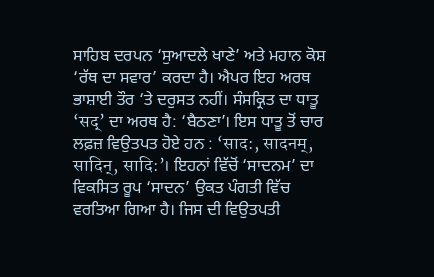ਸਾਹਿਬ ਦਰਪਨ ‘ਸੁਆਦਲੇ ਖਾਣੇ’ ਅਤੇ ਮਹਾਨ ਕੋਸ਼ ‘ਰੱਥ ਦਾ ਸਵਾਰ’ ਕਰਦਾ ਹੈ। ਐਪਰ ਇਹ ਅਰਥ ਭਾਸ਼ਾਈ ਤੌਰ ‘ਤੇ ਦਰੁਸਤ ਨਹੀਂ। ਸੰਸਕ੍ਰਿਤ ਦਾ ਧਾਤੂ ‘सद्’ ਦਾ ਅਰਥ ਹੈ: ‘ਬੈਠਣਾ’। ਇਸ ਧਾਤੂ ਤੋਂ ਚਾਰ ਲਫ਼ਜ਼ ਵਿਉਤਪਤ ਹੋਏ ਹਨ : ‘साद:, सादनम्, सादिन्, सादि:’। ਇਹਨਾਂ ਵਿੱਚੋਂ ‘ਸਾਦਨਮ’ ਦਾ ਵਿਕਸਿਤ ਰੂਪ ‘ਸਾਦਨ’ ਉਕਤ ਪੰਗਤੀ ਵਿੱਚ ਵਰਤਿਆ ਗਿਆ ਹੈ। ਜਿਸ ਦੀ ਵਿਉਤਪਤੀ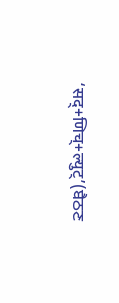‘सद्+णिच्+ल्युट्’(ਬੈਠਣ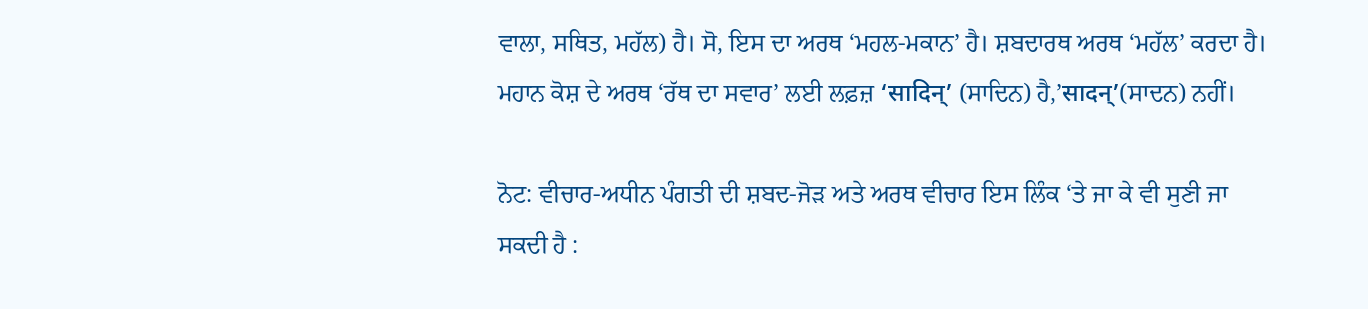ਵਾਲਾ, ਸਥਿਤ, ਮਹੱਲ) ਹੈ। ਸੋ, ਇਸ ਦਾ ਅਰਥ ‘ਮਹਲ-ਮਕਾਨ’ ਹੈ। ਸ਼ਬਦਾਰਥ ਅਰਥ ‘ਮਹੱਲ’ ਕਰਦਾ ਹੈ। ਮਹਾਨ ਕੋਸ਼ ਦੇ ਅਰਥ ‘ਰੱਥ ਦਾ ਸਵਾਰ’ ਲਈ ਲਫ਼ਜ਼ ‘सादिन्’ (ਸਾਦਿਨ) ਹੈ,’सादन्’(ਸਾਦਨ) ਨਹੀਂ।

ਨੋਟ: ਵੀਚਾਰ-ਅਧੀਨ ਪੰਗਤੀ ਦੀ ਸ਼ਬਦ-ਜੋੜ ਅਤੇ ਅਰਥ ਵੀਚਾਰ ਇਸ ਲਿੰਕ ‘ਤੇ ਜਾ ਕੇ ਵੀ ਸੁਣੀ ਜਾ ਸਕਦੀ ਹੈ :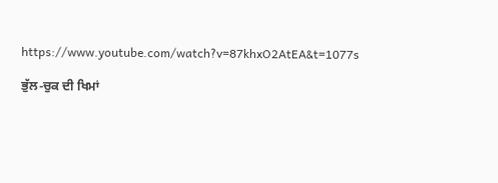https://www.youtube.com/watch?v=87khxO2AtEA&t=1077s

ਭੁੱਲ-ਚੁਕ ਦੀ ਖਿਮਾਂ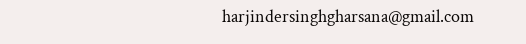harjindersinghgharsana@gmail.com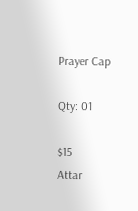Prayer Cap

Qty: 01

$15
Attar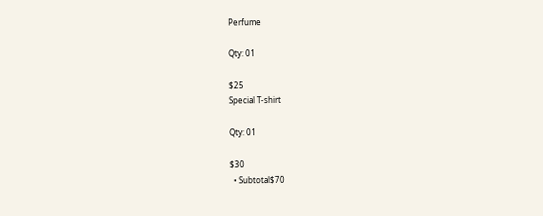Perfume

Qty: 01

$25
Special T-shirt

Qty: 01

$30
  • Subtotal$70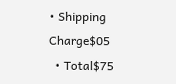• Shipping Charge$05
  • Total$75